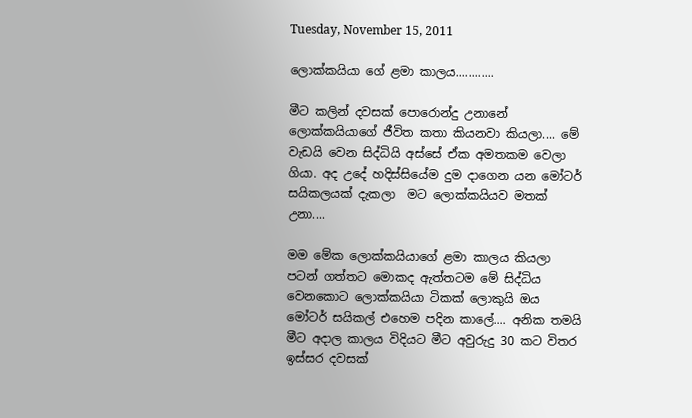Tuesday, November 15, 2011

ලොක්කයියා ගේ ළමා කාලය............

මීට කලින් දවසක් පොරොන්දු උනානේ ලොක්කයියාගේ ජීවිත කතා කියනවා කියලා.... මේ වැඩයි වෙන සිද්ධියි අස්සේ ඒක අමතකම වෙලා ගියා. අද උදේ හදිස්සියේම දුම දාගෙන යන මෝටර් සයිකලයක් දැකලා  මට ලොක්කයියව මතක් උනා....

මම මේක ලොක්කයියාගේ ළමා කාලය කියලා පටන් ගත්තට මොකද ඇත්තටම මේ සිද්ධිය වෙනකොට ලොක්කයියා ටිකක් ලොකුයි ඔය මෝටර් සයිකල් එහෙම පදින කාලේ.... අනික තමයි මීට අදාල කාලය විදියට මීට අවුරුදු 30 කට විතර ඉස්සර දවසක්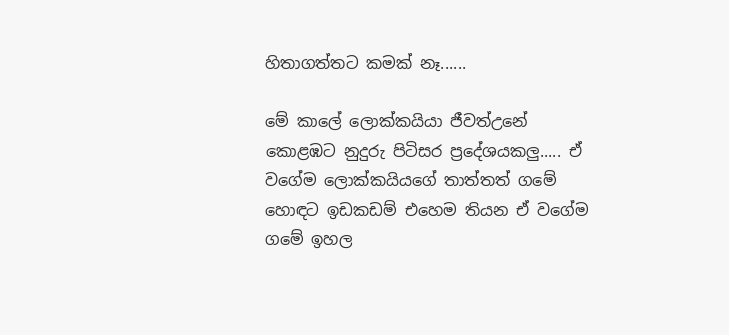හිතාගත්තට කමක් නෑ......

මේ කාලේ ලොක්කයියා ජීවත්උනේ කොළඹට නුදුරු පිටිසර ප්‍රදේශයකලු..... ඒ වගේම ලොක්කයියගේ තාත්තත් ගමේ හොඳට ඉඩකඩම් එහෙම තියන ඒ වගේම ගමේ ඉහල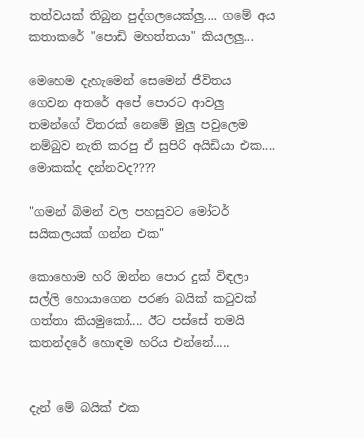තත්වයක් තිබුන පුද්ගලයෙක්ලු.... ගමේ අය කතාකරේ "පොඩි මහත්තයා" කියලලු...

මෙහෙම දැහැමෙන් සෙමෙන් ජීවිතය ගෙවන අතරේ අපේ පොරට ආවලු තමන්ගේ විතරක් නෙමේ මුලු පවුලෙම නම්බුව නැති කරපු ඒ සුපිරි අයිඩියා එක.... මොකක්ද දන්නවද????

"ගමන් බිමන් වල පහසුවට මෝටර් සයිකලයක් ගන්න එක"

කොහොම හරි ඔන්න පොර දුක් විඳලා සල්ලි හොයාගෙන පරණ බයික් කටුවක් ගත්තා කියමුකෝ.... ඊට පස්සේ තමයි කතන්දරේ ‍හොඳම හරිය එන්නේ.....


දැන් මේ බයික් එක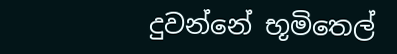දුවන්නේ භූමිතෙල්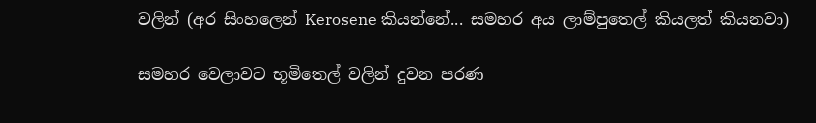වලින් (අර සිංහලෙන් Kerosene කියන්නේ... සමහර අය ලාම්පුතෙල් කියලත් කියනවා)

සමහර වෙලාවට භූමිතෙල් වලින් දුවන පරණ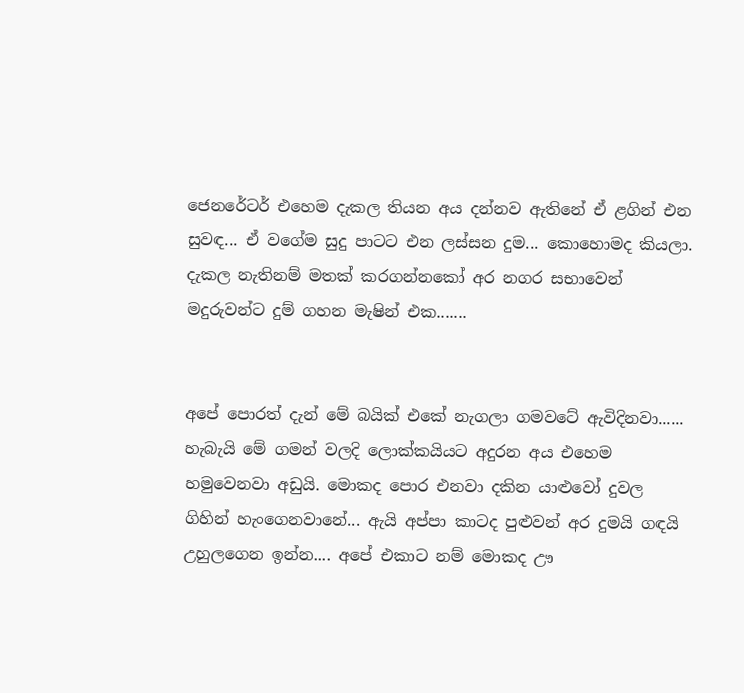ජෙනරේටර් එහෙම දැකල තියන අය දන්නව ඇතිනේ ඒ ළගින් එන සුවඳ... ඒ වගේම සුදු පාටට එන ලස්සන දුම... කොහොමද කියලා. දැකල නැතිනම් මතක් කරගන්නකෝ අර නගර සභාවෙන් මදුරුවන්ට දුම් ගහන මැෂින් එක.......


අපේ පොරත් දැන් මේ බයික් එකේ නැගලා ගමවටේ ඇවිදිනවා...... හැබැයි මේ ගමන් වලදි ලොක්කයියට අදුරන අය එහෙම හමුවෙනවා අඩුයි. මොකද පොර එනවා දකින යාළුවෝ දුවල ගිහින් හැංගෙනවානේ... ඇයි අප්පා කාටද පුළුවන් අර දුමයි ගඳයි උහුලගෙන ඉන්න.... අපේ එකාට නම් මොකද ඌ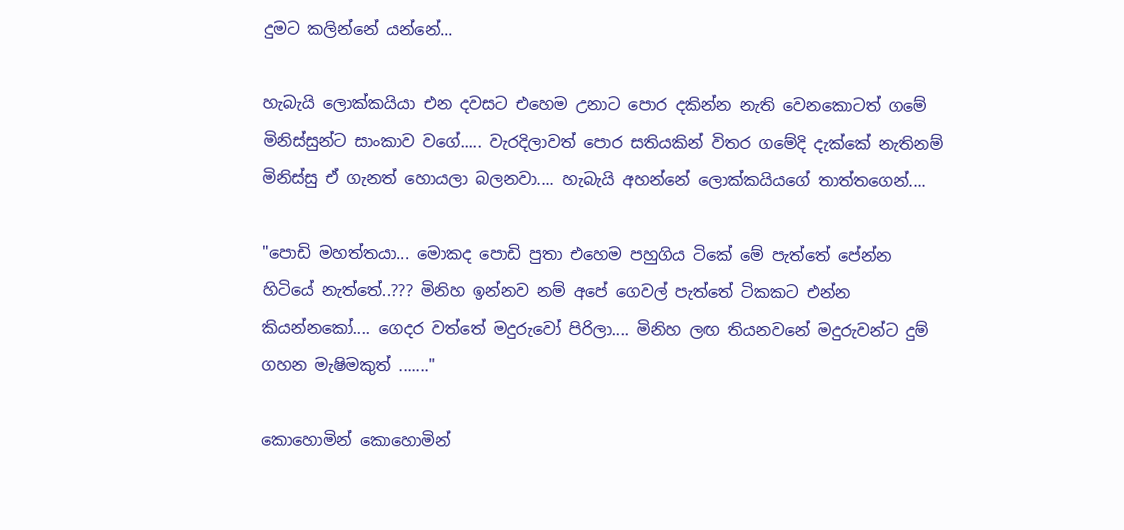දුමට කලින්නේ යන්නේ...

හැබැයි ලොක්කයියා එන දවසට එහෙම උනාට පොර දකින්න නැති වෙනකොටත් ගමේ මිනිස්සුන්ට සාංකාව වගේ..... වැරදිලාවත් පොර සතියකින් විතර ගමේදි දැක්කේ නැතිනම් මිනිස්සු ඒ ගැනත් හොයලා බලනවා.... හැබැයි අහන්නේ ලොක්කයියගේ තාත්තගෙන්....

"පොඩි මහත්තයා... මොකද පොඩි පුතා එහෙම පහුගිය ටිකේ මේ පැත්තේ පේන්න හිටියේ නැත්තේ..??? මිනිහ ඉන්නව නම් අපේ ගෙවල් පැත්තේ ටිකකට එන්න කියන්නකෝ.... ගෙදර වත්තේ මදුරුවෝ පිරිලා.... මිනිහ ලඟ තියනවනේ මදුරුවන්ට දුම් ගහන මැෂිමකුත් ......."

කොහොමින් කොහොමින්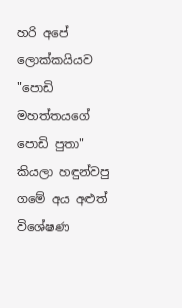හරි අපේ ලොක්කයියව "පොඩි මහත්තය‍ගේ පොඩි පුතා" කියලා හඳුන්වපු ගමේ අය අළුත් විශේෂණ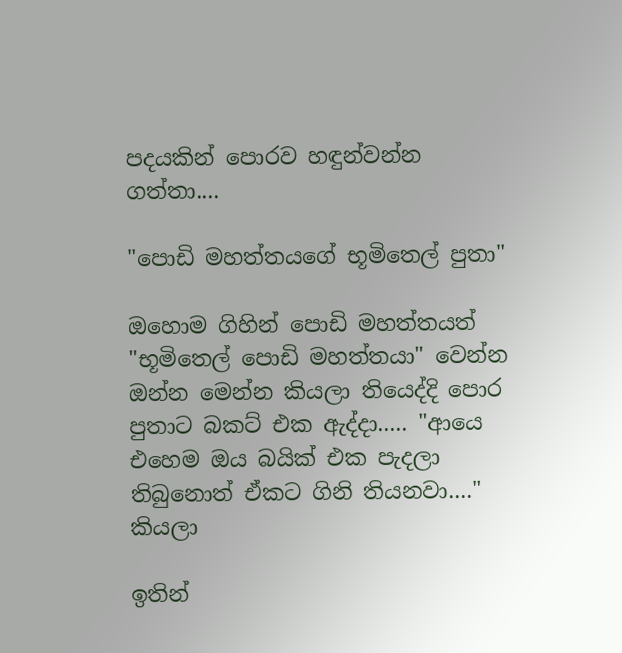පදයකින් පොරව හඳුන්වන්න ගත්තා....

"පොඩි මහත්තය‍ගේ භූමිතෙල් පුතා"

ඔහොම ගිහින් පොඩි මහත්තයත් "භූමිතෙල් පොඩි මහත්තයා" වෙන්න ඔන්න මෙන්න කියලා තියෙද්දි පොර පුතාට බකට් එක ඇද්දා..... "ආයෙ එහෙම ඔය බයික් එක පැදලා තිබුනොත් ඒකට ගිනි තියනවා...." කියලා

ඉතින්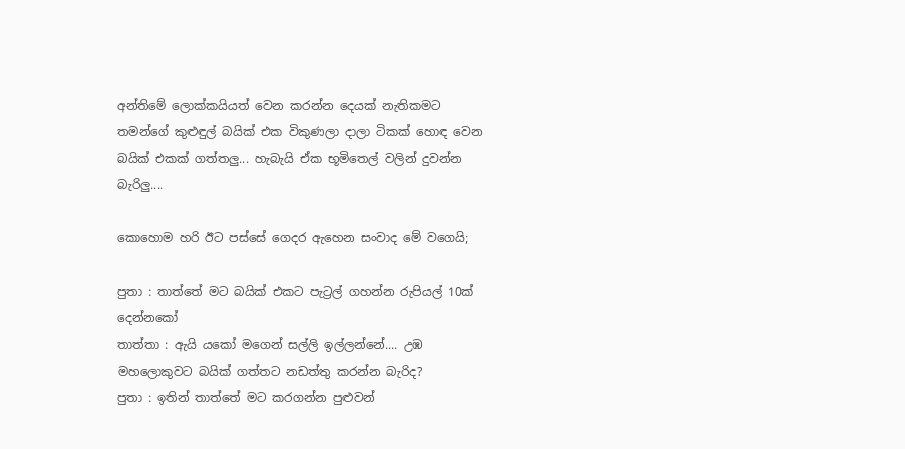අන්තිමේ ලොක්කයියත් වෙන කරන්න දෙයක් නැතිකමට තමන්ගේ කුළුඳුල් බයික් එක විකුණලා දාලා ටිකක් හොඳ වෙන බයික් එකක් ගත්තලු... හැබැයි ඒක භූමිතෙල් වලින් දුවන්න බැරිලු....

කොහොම හරි ඊට පස්සේ ගෙදර ඇහෙන සංවාද මේ වගෙයි;

පුතා : තාත්තේ මට බයික් එකට පැට්‍රල් ගහන්න රුපියල් 10ක් දෙන්නකෝ
තාත්තා : ඇයි යකෝ මගෙන් සල්ලි ඉල්ලන්නේ.... උඹ මහලොකුවට බයික් ගත්තට නඩත්තු කරන්න බැරිද?
පුතා : ඉතින් තාත්තේ මට කරගන්න පුළුවන්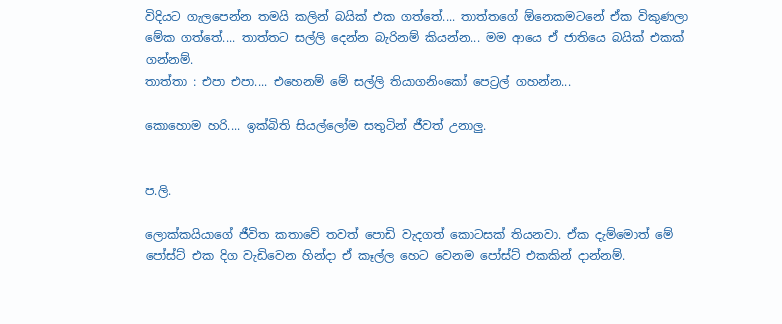විදියට ගැලපෙන්න තමයි කලින් බයික් එක ගත්තේ.... තාත්තගේ ඕනෙකමටනේ ඒක විකුණලා මේක ගත්තේ.... තාත්තට සල්ලි දෙන්න බැරිනම් කියන්න... මම ආයෙ ඒ ජාතියෙ බයික් එකක් ගන්නම්.
තාත්තා : එපා එපා.... එහෙනම් මේ සල්ලි තියාගනිංකෝ පෙට්‍රල් ගහන්න...

කොහොම හරි.... ඉක්බිති සියල්ලෝම සතුටින් ජීවත් උනාලු.


ප.ලි.

ලොක්කයියාගේ ජීවිත කතාවේ තවත් පොඩි වැදගත් කොටසක් තියනවා. ඒක දැම්මොත් මේ පෝස්ට් එක දිග වැඩිවෙන හින්දා ඒ කෑල්ල හෙට වෙනම පෝස්ට් එකකින් දාන්නම්.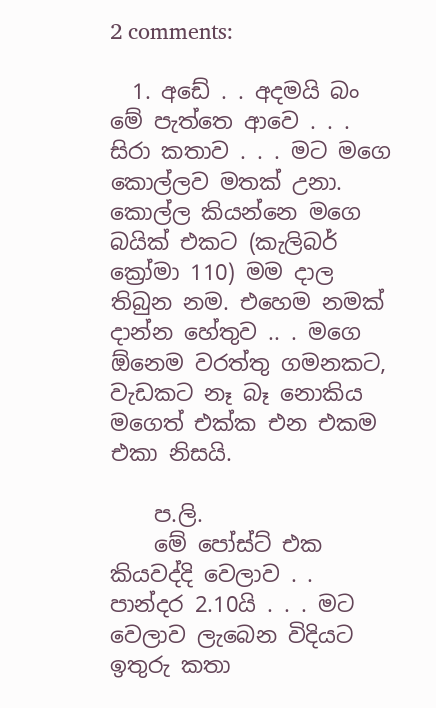2 comments:

  1. අඩේ . . අදමයි බං මේ පැත්තෙ ආවෙ . . . සිරා කතාව . . . මට මගෙ කොල්ලව මතක් උනා. කොල්ල කියන්නෙ මගෙ බයික් එකට (කැලිබර් ක්‍රෝමා 110) මම දාල තිබුන නම. එහෙම නමක් දාන්න හේතුව .. . මගෙ ඕනෙම වරත්තු ගමනකට, වැඩකට නෑ බෑ නොකිය මගෙත් එක්ක එන එකම එකා නිසයි.

    ප.ලි.
    මේ පෝස්ට් එක කියවද්දි වෙලාව . . පාන්දර 2.10යි . . . මට වෙලාව ලැබෙන විදියට ඉතුරු කතා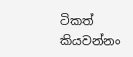ටිකත් කියවන්නං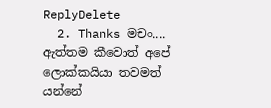ReplyDelete
  2. Thanks මචං.... ඇත්තම කීවොත් අපේ ලොක්කයියා තවමත් යන්නේ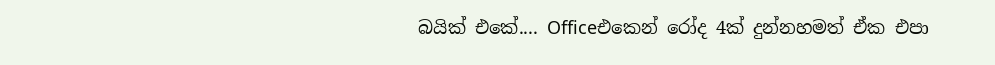බයික් එකේ.... Officeඑකෙන් රෝද 4ක් දුන්නහමත් ඒක එපා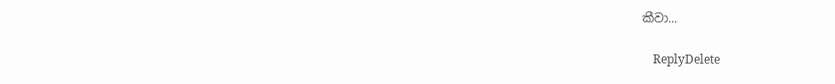කීවා...

    ReplyDelete